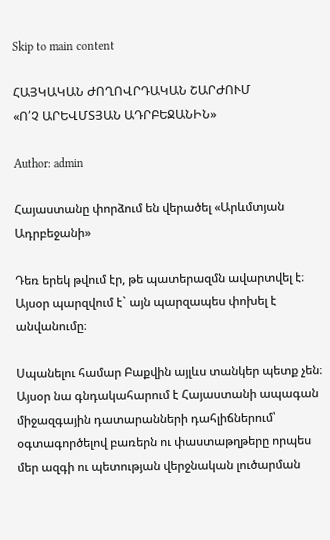Skip to main content

ՀԱՅԿԱԿԱՆ ԺՈՂՈՎՐԴԱԿԱՆ ՇԱՐԺՈՒՄ
«Ո՛Չ ԱՐԵՎՄՏՅԱՆ ԱԴՐԲԵՋԱՆԻՆ»

Author: admin

Հայաստանը փորձում են վերածել «Արևմտյան Ադրբեջանի»

Դեռ երեկ թվում էր, թե պատերազմն ավարտվել է։ Այսօր պարզվում է` այն պարզապես փոխել է անվանումը։

Սպանելու համար Բաքվին այլևս տանկեր պետք չեն։ Այսօր նա գնդակահարում է Հայաստանի ապագան միջազգային դատարանների դահլիճներում՝ օգտագործելով բառերն ու փաստաթղթերը որպես մեր ազգի ու պետության վերջնական լուծարման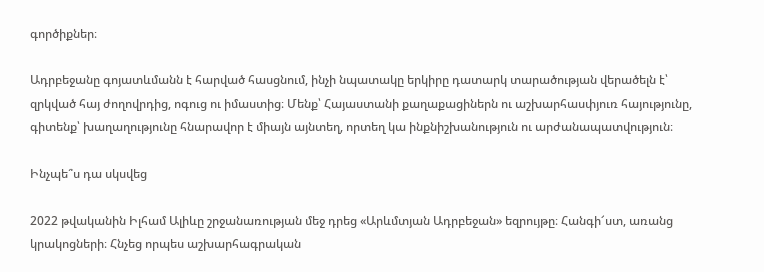գործիքներ։

Ադրբեջանը գոյատևմանն է հարված հասցնում, ինչի նպատակը երկիրը դատարկ տարածության վերածելն է՝ զրկված հայ ժողովրդից, ոգուց ու իմաստից։ Մենք՝ Հայաստանի քաղաքացիներն ու աշխարհասփյուռ հայությունը, գիտենք՝ խաղաղությունը հնարավոր է միայն այնտեղ, որտեղ կա ինքնիշխանություն ու արժանապատվություն։

Ինչպե՞ս դա սկսվեց

2022 թվականին Իլհամ Ալիևը շրջանառության մեջ դրեց «Արևմտյան Ադրբեջան» եզրույթը։ Հանգի՜ստ, առանց կրակոցների։ Հնչեց որպես աշխարհագրական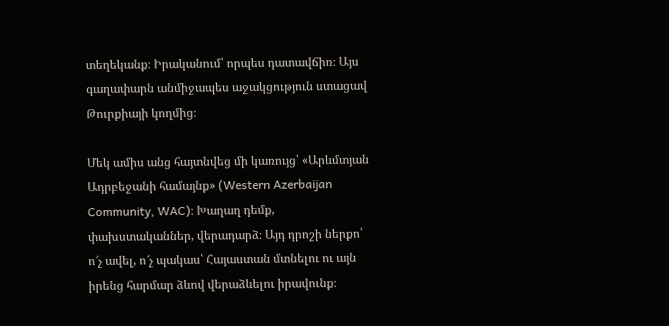տեղեկանք։ Իրականում՝ որպես դատավճիռ։ Այս գաղափարն անմիջապես աջակցություն ստացավ Թուրքիայի կողմից։

Մեկ ամիս անց հայտնվեց մի կառույց՝ «Արևմտյան Ադրբեջանի համայնք» (Western Azerbaijan Community, WAC)։ Խաղաղ դեմք, փախստականներ, վերադարձ։ Այդ դրոշի ներքո՝ ո՜չ ավել, ո՜չ պակաս՝ Հայաստան մտնելու ու այն իրենց հարմար ձևով վերաձևելու իրավունք։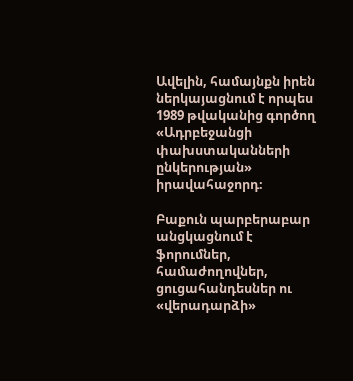Ավելին, համայնքն իրեն ներկայացնում է որպես 1989 թվականից գործող «Ադրբեջանցի փախստականների ընկերության» իրավահաջորդ։

Բաքուն պարբերաբար անցկացնում է ֆորումներ, համաժողովներ, ցուցահանդեսներ ու «վերադարձի»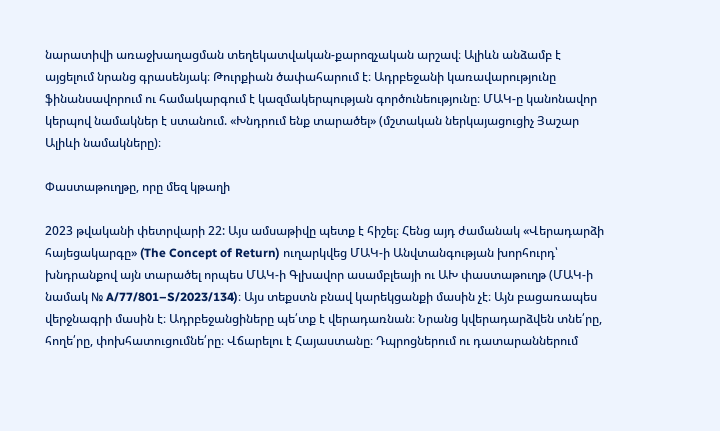նարատիվի առաջխաղացման տեղեկատվական-քարոզչական արշավ։ Ալիևն անձամբ է այցելում նրանց գրասենյակ։ Թուրքիան ծափահարում է։ Ադրբեջանի կառավարությունը ֆինանսավորում ու համակարգում է կազմակերպության գործունեությունը։ ՄԱԿ-ը կանոնավոր կերպով նամակներ է ստանում. «Խնդրում ենք տարածել» (մշտական ներկայացուցիչ Յաշար Ալիևի նամակները)։

Փաստաթուղթը, որը մեզ կթաղի

2023 թվականի փետրվարի 22: Այս ամսաթիվը պետք է հիշել։ Հենց այդ ժամանակ «Վերադարձի հայեցակարգը» (The Concept of Return) ուղարկվեց ՄԱԿ-ի Անվտանգության խորհուրդ՝ խնդրանքով այն տարածել որպես ՄԱԿ-ի Գլխավոր ասամբլեայի ու ԱԽ փաստաթուղթ (ՄԱԿ-ի նամակ № A/77/801–S/2023/134)։ Այս տեքստն բնավ կարեկցանքի մասին չէ։ Այն բացառապես վերջնագրի մասին է։ Ադրբեջանցիները պե՛տք է վերադառնան։ Նրանց կվերադարձվեն տնե՛րը, հողե՛րը, փոխհատուցումնե՛րը։ Վճարելու է Հայաստանը։ Դպրոցներում ու դատարաններում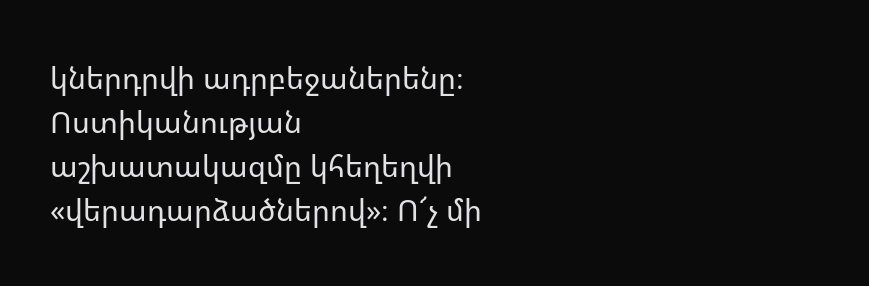կներդրվի ադրբեջաներենը։ Ոստիկանության աշխատակազմը կհեղեղվի «վերադարձածներով»։ Ո՜չ մի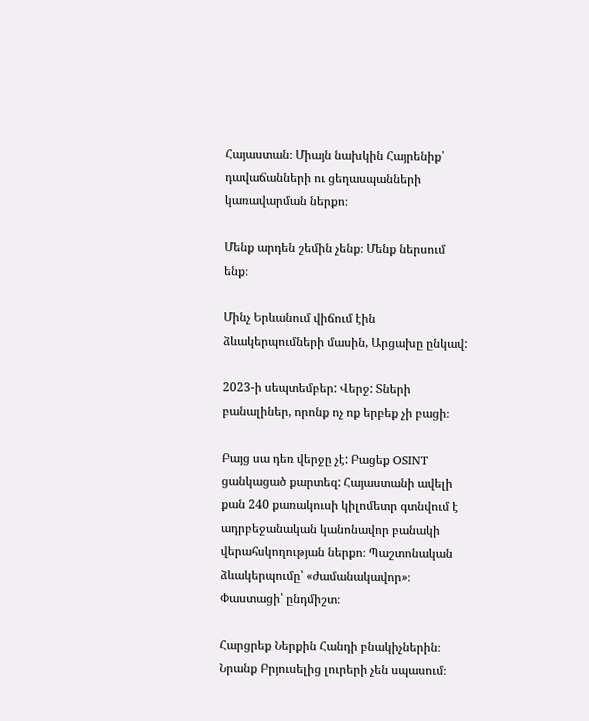Հայաստան։ Միայն նախկին Հայրենիք՝ դավաճանների ու ցեղասպանների կառավարման ներքո։

Մենք արդեն շեմին չենք։ Մենք ներսում ենք։

Մինչ Երևանում վիճում էին ձևակերպումների մասին, Արցախը ընկավ:

2023-ի սեպտեմբեր: Վերջ: Տների բանալիներ, որոնք ոչ ոք երբեք չի բացի։

Բայց սա դեռ վերջը չէ: Բացեք OSINT ցանկացած քարտեզ: Հայաստանի ավելի քան 240 քառակուսի կիլոմետր գտնվում է ադրբեջանական կանոնավոր բանակի վերահսկողության ներքո։ Պաշտոնական ձևակերպումը՝ «ժամանակավոր»։ Փաստացի՝ ընդմիշտ։

Հարցրեք Ներքին Հանդի բնակիչներին։ Նրանք Բրյուսելից լուրերի չեն սպասում։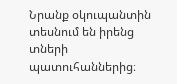Նրանք օկուպանտին տեսնում են իրենց տների պատուհաններից։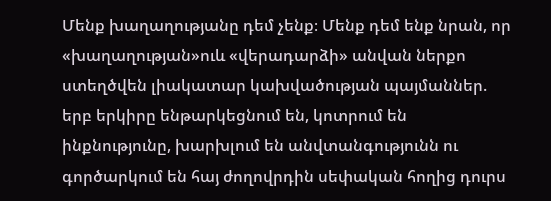Մենք խաղաղությանը դեմ չենք։ Մենք դեմ ենք նրան, որ «խաղաղության»ուև «վերադարձի» անվան ներքո ստեղծվեն լիակատար կախվածության պայմաններ. երբ երկիրը ենթարկեցնում են, կոտրում են ինքնությունը, խարխլում են անվտանգությունն ու գործարկում են հայ ժողովրդին սեփական հողից դուրս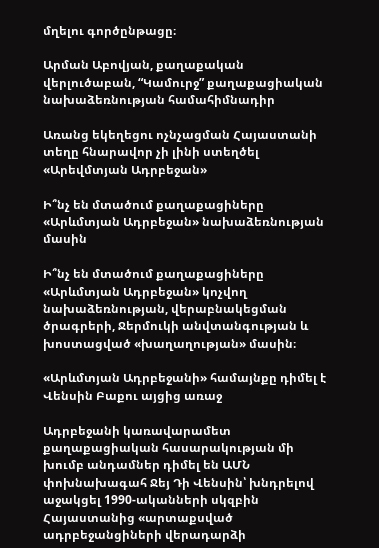մղելու գործընթացը։

Արման Աբովյան, քաղաքական վերլուծաբան, “Կամուրջ” քաղաքացիական նախաձեռնության համահիմնադիր

Առանց եկեղեցու ոչնչացման Հայաստանի տեղը հնարավոր չի լինի ստեղծել «Արեվմտյան Ադրբեջան»

Ի՞նչ են մտածում քաղաքացիները «Արևմտյան Ադրբեջան» նախաձեռնության մասին

Ի՞նչ են մտածում քաղաքացիները «Արևմտյան Ադրբեջան» կոչվող նախաձեռնության, վերաբնակեցման ծրագրերի, Ջերմուկի անվտանգության և խոստացված «խաղաղության» մասին։

«Արևմտյան Ադրբեջանի» համայնքը դիմել է Վենսին Բաքու այցից առաջ

Ադրբեջանի կառավարամետ քաղաքացիական հասարակության մի խումբ անդամներ դիմել են ԱՄՆ փոխնախագահ Ջեյ Դի Վենսին՝ խնդրելով աջակցել 1990-ականների սկզբին Հայաստանից «արտաքսված ադրբեջանցիների վերադարձի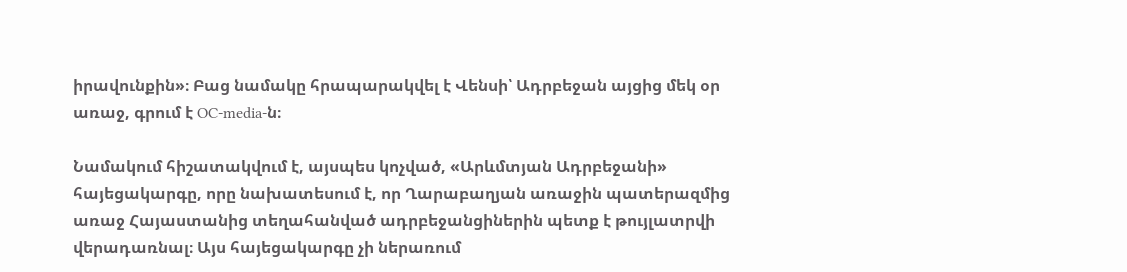իրավունքին»։ Բաց նամակը հրապարակվել է Վենսի՝ Ադրբեջան այցից մեկ օր առաջ, գրում է OC-media-ն։

Նամակում հիշատակվում է, այսպես կոչված, «Արևմտյան Ադրբեջանի» հայեցակարգը, որը նախատեսում է, որ Ղարաբաղյան առաջին պատերազմից առաջ Հայաստանից տեղահանված ադրբեջանցիներին պետք է թույլատրվի վերադառնալ։ Այս հայեցակարգը չի ներառում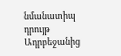նմանատիպ դրույթ Ադրբեջանից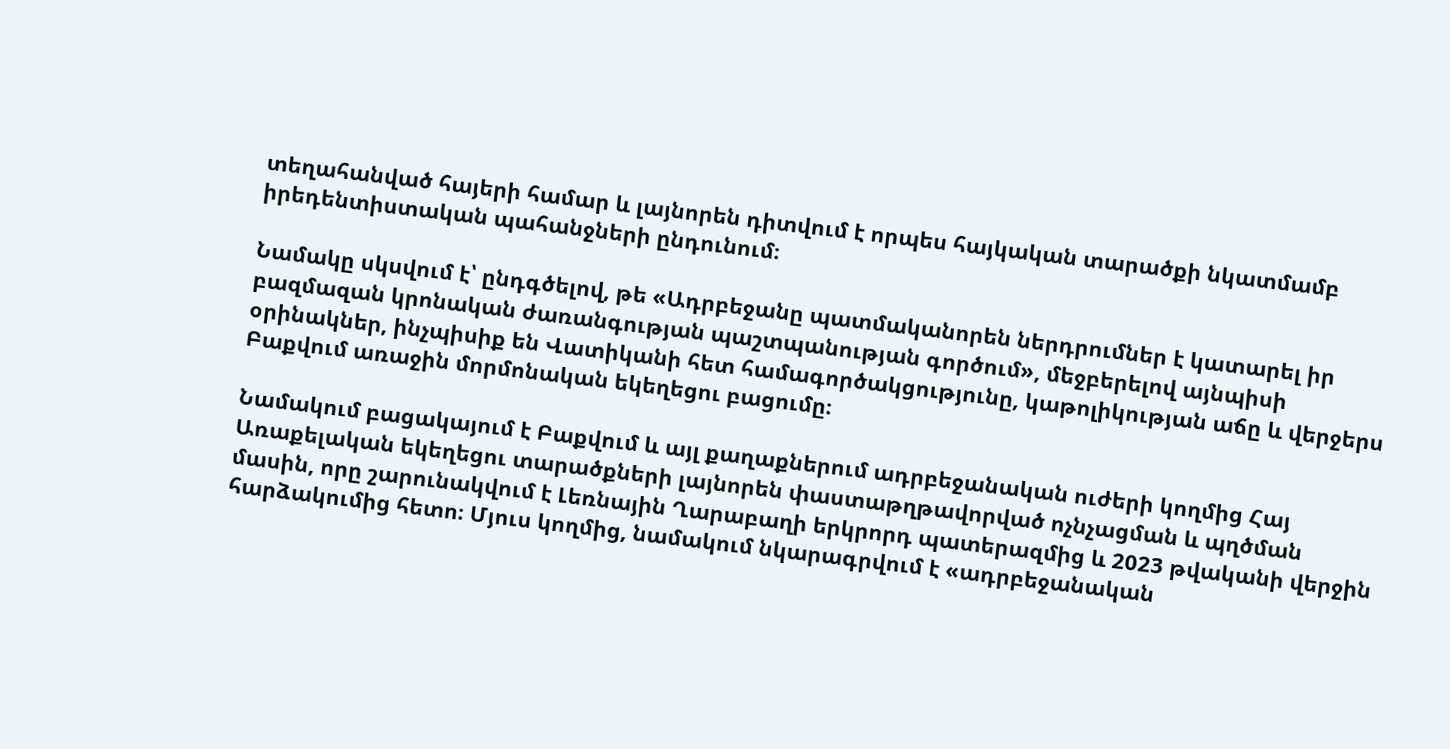տեղահանված հայերի համար և լայնորեն դիտվում է որպես հայկական տարածքի նկատմամբ իրեդենտիստական պահանջների ընդունում։

Նամակը սկսվում է՝ ընդգծելով, թե «Ադրբեջանը պատմականորեն ներդրումներ է կատարել իր բազմազան կրոնական ժառանգության պաշտպանության գործում», մեջբերելով այնպիսի օրինակներ, ինչպիսիք են Վատիկանի հետ համագործակցությունը, կաթոլիկության աճը և վերջերս Բաքվում առաջին մորմոնական եկեղեցու բացումը։

Նամակում բացակայում է Բաքվում և այլ քաղաքներում ադրբեջանական ուժերի կողմից Հայ Առաքելական եկեղեցու տարածքների լայնորեն փաստաթղթավորված ոչնչացման և պղծման մասին, որը շարունակվում է Լեռնային Ղարաբաղի երկրորդ պատերազմից և 2023 թվականի վերջին հարձակումից հետո։ Մյուս կողմից, նամակում նկարագրվում է «ադրբեջանական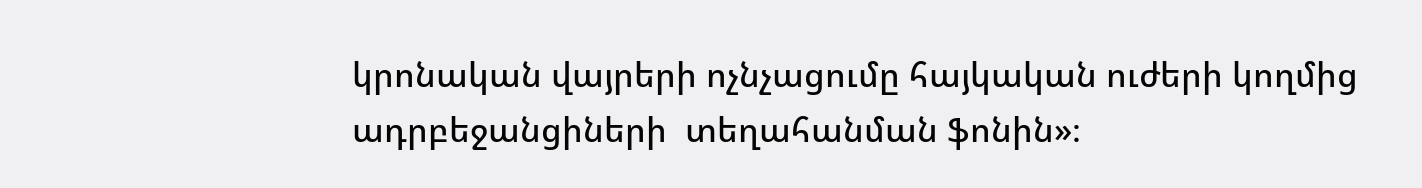կրոնական վայրերի ոչնչացումը հայկական ուժերի կողմից ադրբեջանցիների  տեղահանման ֆոնին»։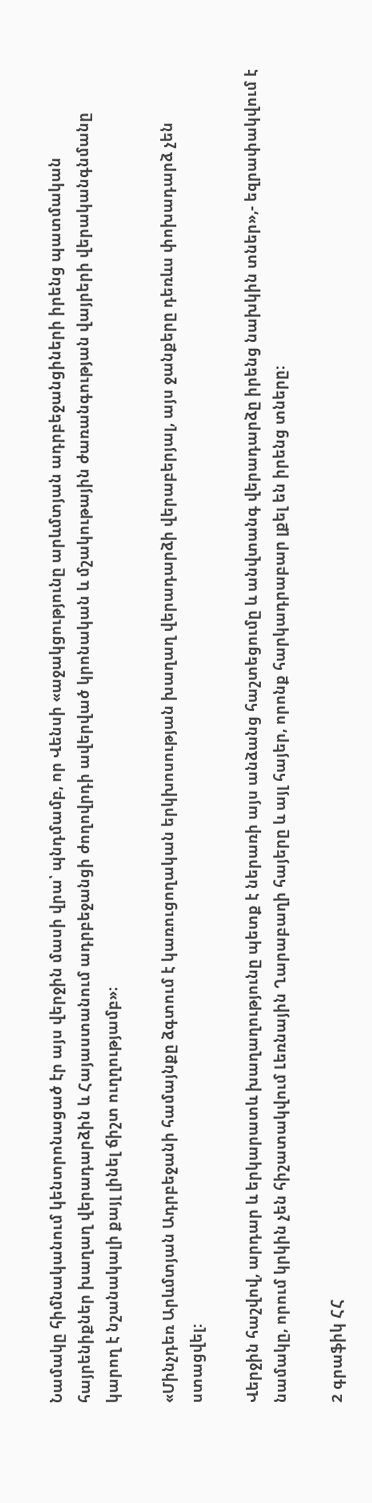Նամակը հիմնականում կենտրոնացած էր այս վերջին մասի վրա՝ պնդմամբ, որ Վենսի «աջակցությունը արևմտյան ադրբեջանցիների իրենց պատմական հայրենիքներ խաղաղ վերադարձին և Հայաստանում ադրբեջանցի ժողովրդի ավերված կրոնական և մշակութային ժառանգության վայրերի վերականգնմանը կարող է նշանակալի քայլ լինել ճիշտ ուղղությամբ»։

«Մինչդեռ Արևմտյան Ադրբեջանի համայնքը ձգտում է կառուցողական երկխոսության խաղաղ վերադարձի վերաբերյալ, այս ջանքերը դեռևս փոխադարձ չեն ստացվել:

Վերջին հաշվով, արդար և երկարատև խաղաղությունը պետք է ներառի այս անձանց հաշտեցումը և անվտանգ վերադարձը իրենց նախկին տներ»,- եզրափակվում է նամակը, որում կրկին չեն հիշատակվում Լեռնային Ղարաբաղի հայերը և այլ հայեր, որոնք հարկադրաբար լքել են իրենց տները:

2 գրաֆիկ ՀՀ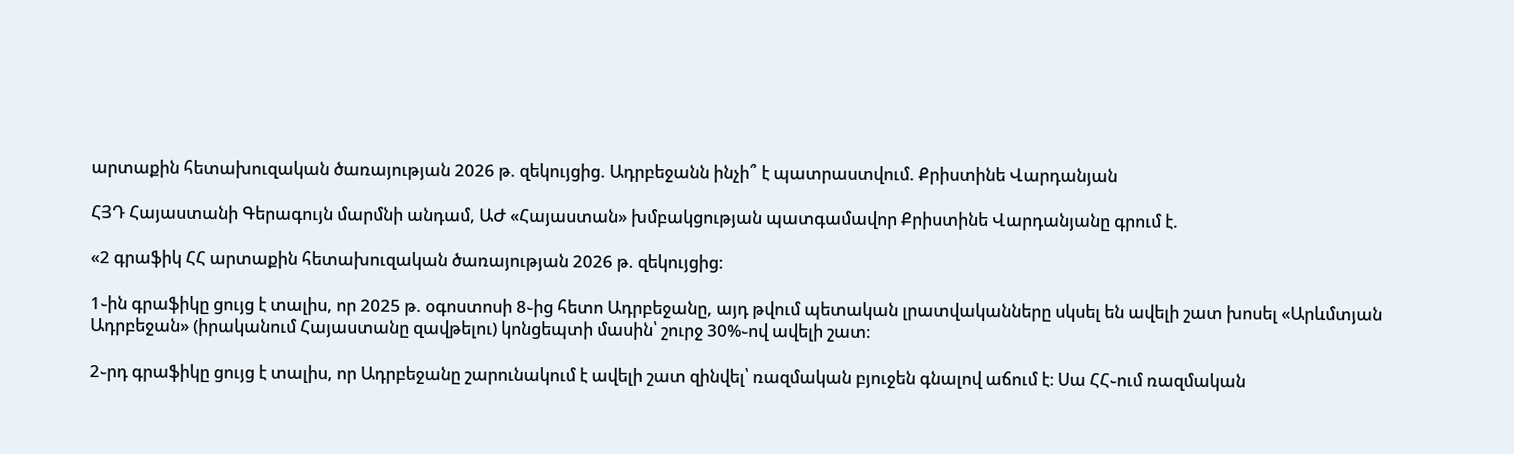արտաքին հետախուզական ծառայության 2026 թ. զեկույցից. Ադրբեջանն ինչի՞ է պատրաստվում. Քրիստինե Վարդանյան

ՀՅԴ Հայաստանի Գերագույն մարմնի անդամ, ԱԺ «Հայաստան» խմբակցության պատգամավոր Քրիստինե Վարդանյանը գրում է.

«2 գրաֆիկ ՀՀ արտաքին հետախուզական ծառայության 2026 թ. զեկույցից:

1֊ին գրաֆիկը ցույց է տալիս, որ 2025 թ. օգոստոսի 8֊ից հետո Ադրբեջանը, այդ թվում պետական լրատվականները սկսել են ավելի շատ խոսել «Արևմտյան Ադրբեջան» (իրականում Հայաստանը զավթելու) կոնցեպտի մասին՝ շուրջ 30%֊ով ավելի շատ։

2֊րդ գրաֆիկը ցույց է տալիս, որ Ադրբեջանը շարունակում է ավելի շատ զինվել՝ ռազմական բյուջեն գնալով աճում է։ Սա ՀՀ֊ում ռազմական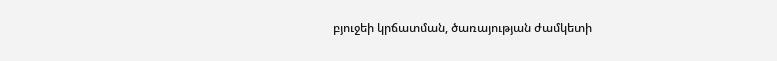բյուջեի կրճատման, ծառայության ժամկետի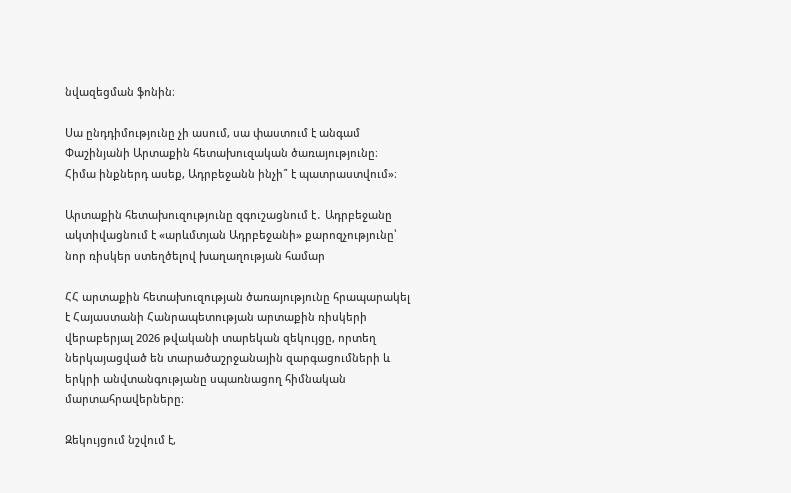նվազեցման ֆոնին։

Սա ընդդիմությունը չի ասում, սա փաստում է անգամ Փաշինյանի Արտաքին հետախուզական ծառայությունը։ Հիմա ինքներդ ասեք, Ադրբեջանն ինչի՞ է պատրաստվում»։

Արտաքին հետախուզությունը զգուշացնում է․ Ադրբեջանը ակտիվացնում է «արևմտյան Ադրբեջանի» քարոզչությունը՝ նոր ռիսկեր ստեղծելով խաղաղության համար

ՀՀ արտաքին հետախուզության ծառայությունը հրապարակել է Հայաստանի Հանրապետության արտաքին ռիսկերի վերաբերյալ 2026 թվականի տարեկան զեկույցը, որտեղ ներկայացված են տարածաշրջանային զարգացումների և երկրի անվտանգությանը սպառնացող հիմնական մարտահրավերները։

Զեկույցում նշվում է,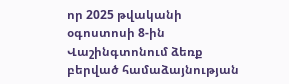որ 2025 թվականի օգոստոսի 8-ին Վաշինգտոնում ձեռք բերված համաձայնության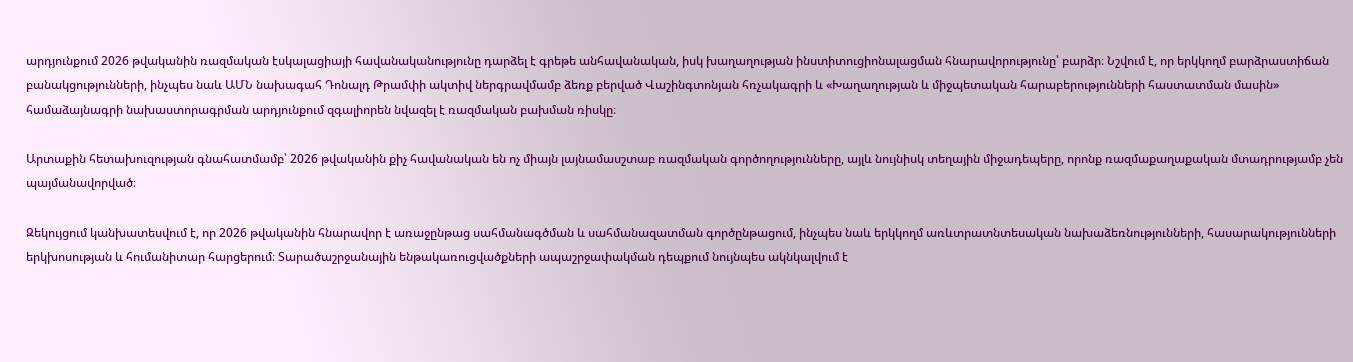արդյունքում 2026 թվականին ռազմական էսկալացիայի հավանականությունը դարձել է գրեթե անհավանական, իսկ խաղաղության ինստիտուցիոնալացման հնարավորությունը՝ բարձր։ Նշվում է, որ երկկողմ բարձրաստիճան բանակցությունների, ինչպես նաև ԱՄՆ նախագահ Դոնալդ Թրամփի ակտիվ ներգրավմամբ ձեռք բերված Վաշինգտոնյան հռչակագրի և «Խաղաղության և միջպետական հարաբերությունների հաստատման մասին» համաձայնագրի նախաստորագրման արդյունքում զգալիորեն նվազել է ռազմական բախման ռիսկը։

Արտաքին հետախուզության գնահատմամբ՝ 2026 թվականին քիչ հավանական են ոչ միայն լայնամասշտաբ ռազմական գործողությունները, այլև նույնիսկ տեղային միջադեպերը, որոնք ռազմաքաղաքական մտադրությամբ չեն պայմանավորված։

Զեկույցում կանխատեսվում է, որ 2026 թվականին հնարավոր է առաջընթաց սահմանագծման և սահմանազատման գործընթացում, ինչպես նաև երկկողմ առևտրատնտեսական նախաձեռնությունների, հասարակությունների երկխոսության և հումանիտար հարցերում։ Տարածաշրջանային ենթակառուցվածքների ապաշրջափակման դեպքում նույնպես ակնկալվում է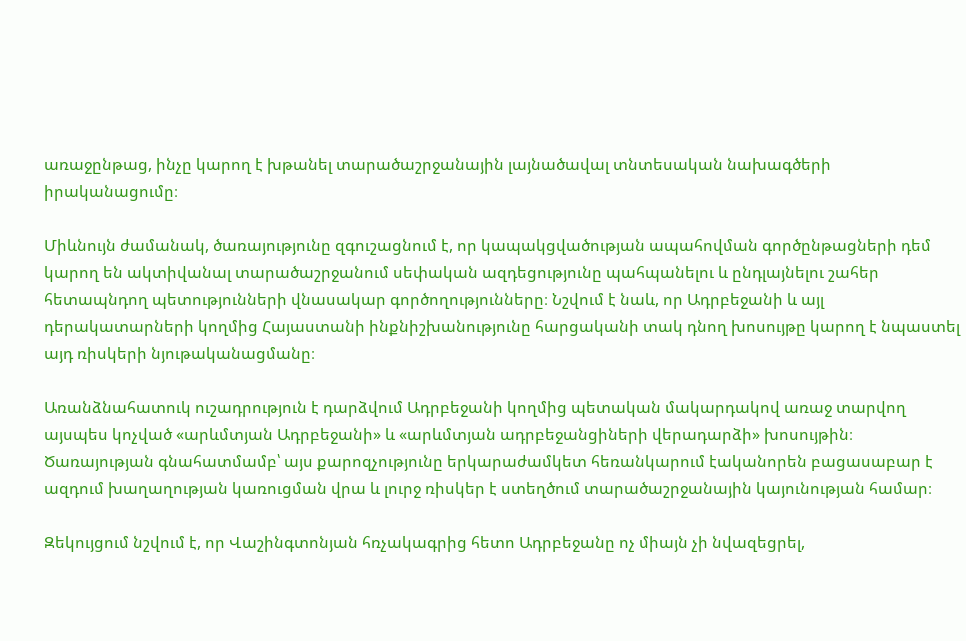առաջընթաց, ինչը կարող է խթանել տարածաշրջանային լայնածավալ տնտեսական նախագծերի իրականացումը։

Միևնույն ժամանակ, ծառայությունը զգուշացնում է, որ կապակցվածության ապահովման գործընթացների դեմ կարող են ակտիվանալ տարածաշրջանում սեփական ազդեցությունը պահպանելու և ընդլայնելու շահեր հետապնդող պետությունների վնասակար գործողությունները։ Նշվում է նաև, որ Ադրբեջանի և այլ դերակատարների կողմից Հայաստանի ինքնիշխանությունը հարցականի տակ դնող խոսույթը կարող է նպաստել այդ ռիսկերի նյութականացմանը։

Առանձնահատուկ ուշադրություն է դարձվում Ադրբեջանի կողմից պետական մակարդակով առաջ տարվող այսպես կոչված «արևմտյան Ադրբեջանի» և «արևմտյան ադրբեջանցիների վերադարձի» խոսույթին։ Ծառայության գնահատմամբ՝ այս քարոզչությունը երկարաժամկետ հեռանկարում էականորեն բացասաբար է ազդում խաղաղության կառուցման վրա և լուրջ ռիսկեր է ստեղծում տարածաշրջանային կայունության համար։

Զեկույցում նշվում է, որ Վաշինգտոնյան հռչակագրից հետո Ադրբեջանը ոչ միայն չի նվազեցրել,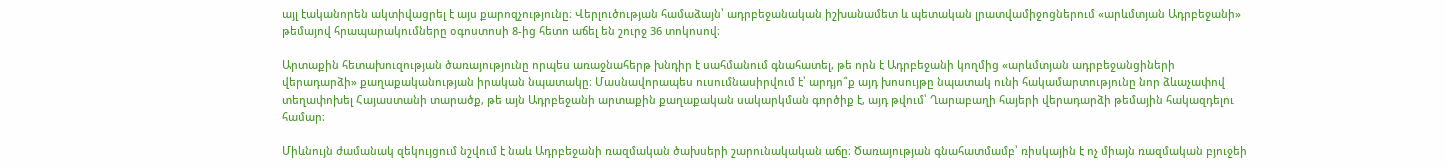այլ էականորեն ակտիվացրել է այս քարոզչությունը։ Վերլուծության համաձայն՝ ադրբեջանական իշխանամետ և պետական լրատվամիջոցներում «արևմտյան Ադրբեջանի» թեմայով հրապարակումները օգոստոսի 8-ից հետո աճել են շուրջ 36 տոկոսով։

Արտաքին հետախուզության ծառայությունը որպես առաջնահերթ խնդիր է սահմանում գնահատել, թե որն է Ադրբեջանի կողմից «արևմտյան ադրբեջանցիների վերադարձի» քաղաքականության իրական նպատակը։ Մասնավորապես ուսումնասիրվում է՝ արդյո՞ք այդ խոսույթը նպատակ ունի հակամարտությունը նոր ձևաչափով տեղափոխել Հայաստանի տարածք, թե այն Ադրբեջանի արտաքին քաղաքական սակարկման գործիք է, այդ թվում՝ Ղարաբաղի հայերի վերադարձի թեմային հակազդելու համար։

Միևնույն ժամանակ զեկույցում նշվում է նաև Ադրբեջանի ռազմական ծախսերի շարունակական աճը։ Ծառայության գնահատմամբ՝ ռիսկային է ոչ միայն ռազմական բյուջեի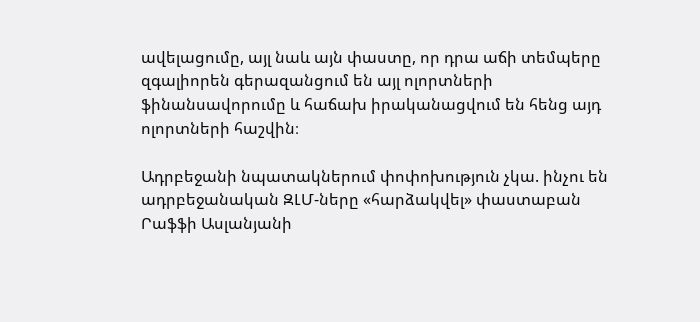ավելացումը, այլ նաև այն փաստը, որ դրա աճի տեմպերը զգալիորեն գերազանցում են այլ ոլորտների ֆինանսավորումը և հաճախ իրականացվում են հենց այդ ոլորտների հաշվին։

Ադրբեջանի նպատակներում փոփոխություն չկա. ինչու են ադրբեջանական ԶԼՄ-ները «հարձակվել» փաստաբան Րաֆֆի Ասլանյանի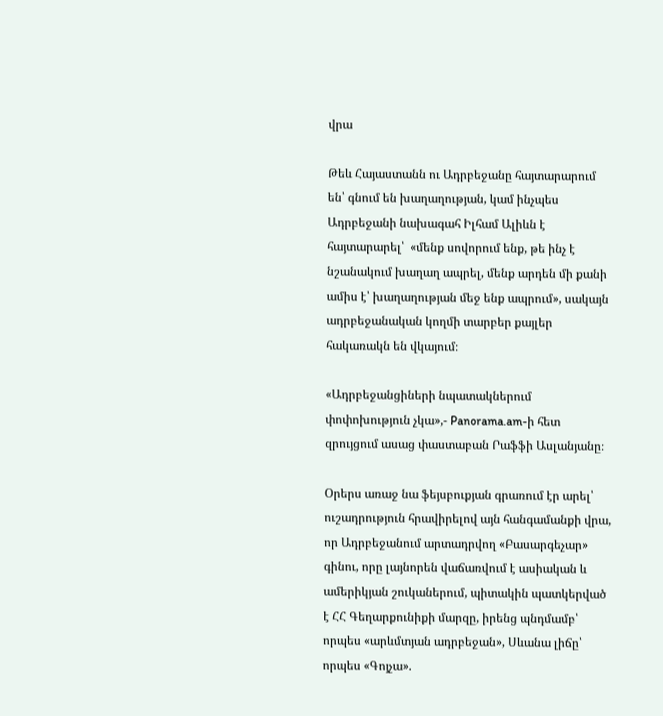վրա

Թեև Հայաստանն ու Ադրբեջանը հայտարարում են՝ գնում են խաղաղության, կամ ինչպես Ադրբեջանի նախագահ Իլհամ Ալիևն է հայտարարել՝  «մենք սովորում ենք, թե ինչ է նշանակում խաղաղ ապրել, մենք արդեն մի քանի ամիս է՝ խաղաղության մեջ ենք ապրում», սակայն ադրբեջանական կողմի տարբեր քայլեր հակառակն են վկայում։

«Ադրբեջանցիների նպատակներում փոփոխություն չկա»,- Panorama.am-ի հետ զրույցում ասաց փաստաբան Րաֆֆի Ասլանյանը։

Օրերս առաջ նա ֆեյսբուքյան գրառում էր արել՝ ուշադրություն հրավիրելով այն հանգամանքի վրա, որ Ադրբեջանում արտադրվող «Բասարգեչար» գինու, որը լայնորեն վաճառվում է ասիական և ամերիկյան շուկաներում, պիտակին պատկերված է ՀՀ Գեղարքունիքի մարզը, իրենց պնդմամբ՝ որպես «արևմտյան ադրբեջան», Սևանա լիճը՝ որպես «Գոյչա».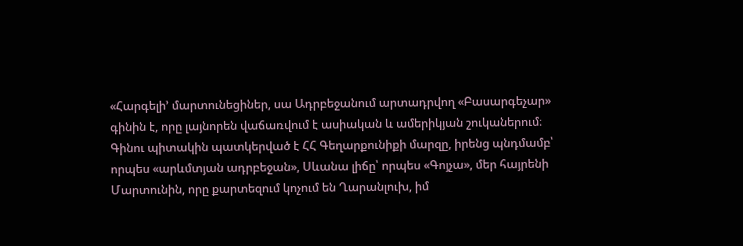«Հարգելի’ մարտունեցիներ, սա Ադրբեջանում արտադրվող «Բասարգեչար» գինին է, որը լայնորեն վաճառվում է ասիական և ամերիկյան շուկաներում։ Գինու պիտակին պատկերված է ՀՀ Գեղարքունիքի մարզը, իրենց պնդմամբ՝ որպես «արևմտյան ադրբեջան», Սևանա լիճը՝ որպես «Գոյչա», մեր հայրենի Մարտունին, որը քարտեզում կոչում են Ղարանլուխ, իմ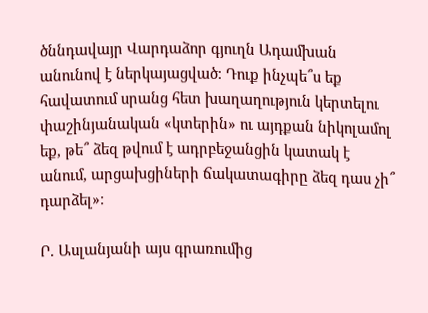ծննդավայր Վարդաձոր գյուղն Ադամխան անունով է ներկայացված։ Դուք ինչպե՞ս եք հավատում սրանց հետ խաղաղություն կերտելու փաշինյանական «կտերին» ու այդքան նիկոլամոլ եք, թե՞ ձեզ թվում է ադրբեջանցին կատակ է անում, արցախցիների ճակատագիրը ձեզ դաս չի՞ դարձել»։

Ր. Ասլանյանի այս գրառումից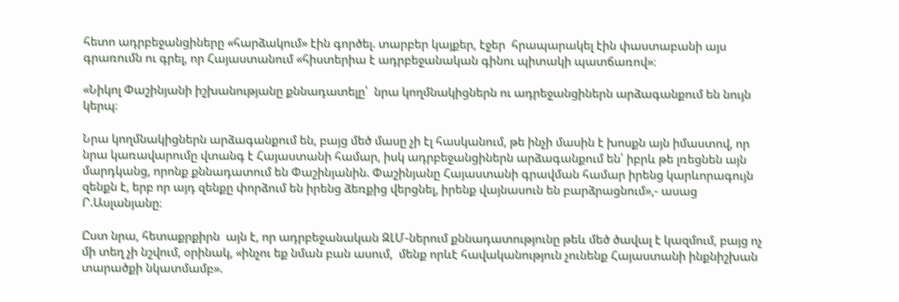հետո ադրբեջանցիները «հարձակում» էին գործել. տարբեր կայքեր, էջեր  հրապարակել էին փաստաբանի այս գրառումն ու գրել, որ Հայաստանում «հիստերիա է ադրբեջանական գինու պիտակի պատճառով»։

«Նիկոլ Փաշինյանի իշխանությանը քննադատելը՝  նրա կողմնակիցներն ու ադրեջանցիներն արձագանքում են նույն կերպ։

Նրա կողմնակիցներն արձագանքում են, բայց մեծ մասը չի էլ հասկանում, թե ինչի մասին է խոսքն այն իմաստով, որ  նրա կառավարումը վտանգ է Հայաստանի համար, իսկ ադրբեջանցիներն արձագանքում են՝ իբրև թե լռեցնեն այն մարդկանց, որոնք քննադատում են Փաշինյանին. Փաշինյանը Հայաստանի գրավման համար իրենց կարևորագույն զենքն է, երբ որ այդ զենքը փորձում են իրենց ձեռքից վերցնել, իրենք վայնասուն են բարձրացնում»,- ասաց Ր.Ասլանյանը։

Ըստ նրա, հետաքրքիրն  այն է, որ ադրբեջանական ԶԼՄ-ներում քննադատությունը թեև մեծ ծավալ է կազմում, բայց ոչ մի տեղ չի նշվում, օրինակ, «ինչու եք նման բան ասում,  մենք որևէ հավականություն չունենք Հայաստանի ինքնիշխան տարածքի նկատմամբ».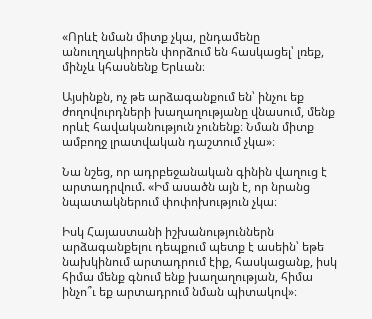«Որևէ նման միտք չկա, ընդամենը անուղղակիորեն փորձում են հասկացել՝ լռեք, մինչև կհասնենք Երևան։

Այսինքն, ոչ թե արձագանքում են՝ ինչու եք ժողովուրդների խաղաղությանը վնասում, մենք որևէ հավականություն չունենք։ Նման միտք ամբողջ լրատվական դաշտում չկա»։

Նա նշեց, որ ադրբեջանական գինին վաղուց է արտադրվում. «Իմ ասածն այն է, որ նրանց նպատակներում փոփոխություն չկա։

Իսկ Հայաստանի իշխանություններն արձագանքելու դեպքում պետք է ասեին՝ եթե նախկինում արտադրում էիք, հասկացանք, իսկ հիմա մենք գնում ենք խաղաղության, հիմա ինչո՞ւ եք արտադրում նման պիտակով»։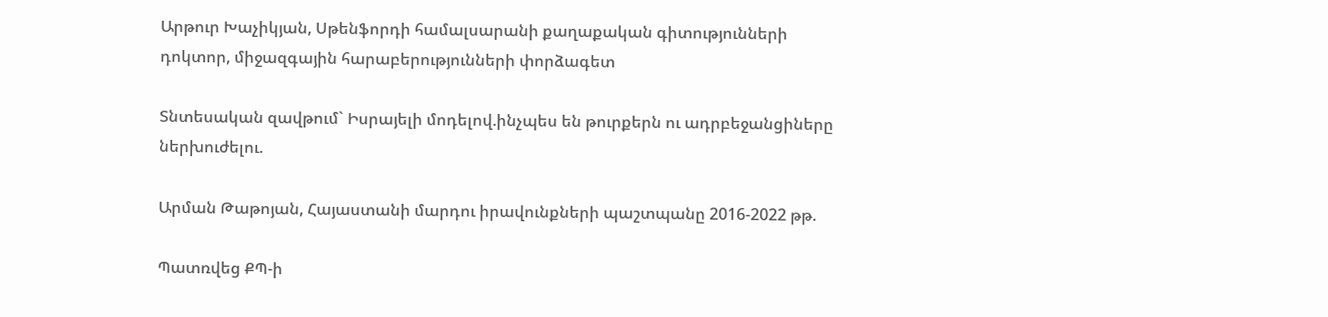Արթուր Խաչիկյան, Սթենֆորդի համալսարանի քաղաքական գիտությունների դոկտոր, միջազգային հարաբերությունների փորձագետ

Տնտեսական զավթում` Իսրայելի մոդելով.ինչպես են թուրքերն ու ադրբեջանցիները ներխուժելու.

Արման Թաթոյան, Հայաստանի մարդու իրավունքների պաշտպանը 2016-2022 թթ.

Պատռվեց ՔՊ-ի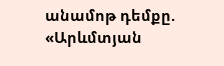անամոթ դեմքը. «Արևմտյան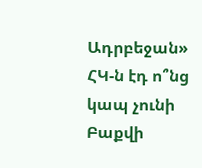Ադրբեջան» ՀԿ-ն էդ ո՞նց կապ չունի Բաքվի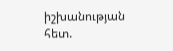իշխանության հետ.